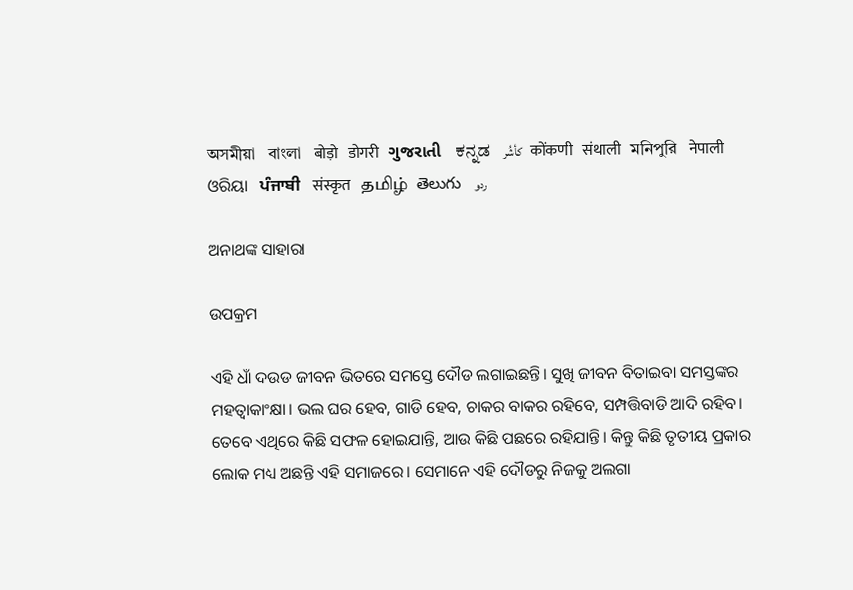অসমীয়া   বাংলা   बोड़ो   डोगरी   ગુજરાતી   ಕನ್ನಡ   كأشُر   कोंकणी   संथाली   মনিপুরি   नेपाली   ଓରିୟା   ਪੰਜਾਬੀ   संस्कृत   தமிழ்  తెలుగు   ردو

ଅନାଥଙ୍କ ସାହାରା

ଉପକ୍ରମ

ଏହି ଧାଁ ଦଉଡ ଜୀବନ ଭିତରେ ସମସ୍ତେ ଦୌଡ ଲଗାଇଛନ୍ତି। ସୁଖି ଜୀବନ ବିତାଇବା ସମସ୍ତଙ୍କର ମହତ୍ୱାକାଂକ୍ଷା। ଭଲ ଘର ହେବ, ଗାଡି ହେବ, ଚାକର ବାକର ରହିବେ, ସମ୍ପତ୍ତିବାଡି ଆଦି ରହିବ। ତେବେ ଏଥିରେ କିଛି ସଫଳ ହୋଇଯାନ୍ତି, ଆଉ କିଛି ପଛରେ ରହିଯାନ୍ତି। କିନ୍ତୁ କିଛି ତୃତୀୟ ପ୍ରକାର ଲୋକ ମଧ୍ୟ ଅଛନ୍ତି ଏହି ସମାଜରେ। ସେମାନେ ଏହି ଦୌଡରୁ ନିଜକୁ ଅଲଗା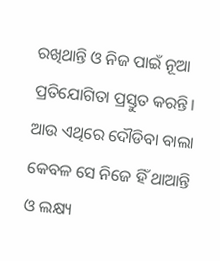ରଖିଥାନ୍ତି ଓ ନିଜ ପାଇଁ ନୂଆ ପ୍ରତିଯୋଗିତା ପ୍ରସ୍ତୁତ କରନ୍ତି। ଆଉ ଏଥିରେ ଦୌଡିବା ବାଲା କେବଳ ସେ ନିଜେ ହିଁ ଥାଆନ୍ତି ଓ ଲକ୍ଷ୍ୟ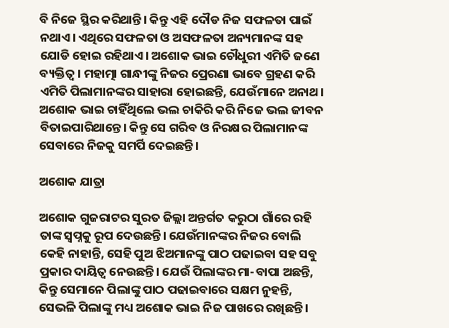ବି ନିଜେ ସ୍ଥିର କରିଥାନ୍ତି। କିନ୍ତୁ ଏହି ଦୌଡ ନିଜ ସଫଳତା ପାଇଁ ନଥାଏ। ଏଥିରେ ସଫଳତା ଓ ଅସଫଳତା ଅନ୍ୟମାନଙ୍କ ସହ ଯୋଡି ହୋଇ ରହିଥାଏ। ଅଶୋକ ଭାଇ ଚୌଧୁରୀ ଏମିତି ଜଣେ ବ୍ୟକ୍ତିତ୍ୱ। ମହାତ୍ମା ଗାନ୍ଧୀଙ୍କୁ ନିଜର ପ୍ରେରଣା ଭାବେ ଗ୍ରହଣ କରି ଏମିତି ପିଲାମାନଙ୍କର ସାହାରା ହୋଇଛନ୍ତି, ଯେଉଁମାନେ ଅନାଥ। ଅଶୋକ ଭାଇ ଚାହିଁଥିଲେ ଭଲ ଚାକିରି କରି ନିଜେ ଭଲ ଜୀବନ ବିତାଇପାରିଥାନ୍ତେ। କିନ୍ତୁ ସେ ଗରିବ ଓ ନିରକ୍ଷର ପିଲାମାନଙ୍କ ସେବାରେ ନିଜକୁ ସମର୍ପି ଦେଇଛନ୍ତି।

ଅଶୋକ ଯାତ୍ରା

ଅଶୋକ ଗୁଜରାଟର ସୁରତ ଜିଲ୍ଲା ଅନ୍ତର୍ଗତ କରୁଠା ଗାଁରେ ରହି ତାଙ୍କ ସ୍ୱପ୍ନକୁ ରୂପ ଦେଉଛନ୍ତି। ଯେଉଁମାନଙ୍କର ନିଜର ବୋଲି କେହି ନାହାନ୍ତି, ସେହି ପୁଅ ଝିଅମାନଙ୍କୁ ପାଠ ପଢାଇବା ସହ ସବୁ ପ୍ରକାର ଦାୟିତ୍ୱ ନେଉଛନ୍ତି। ଯେଉଁ ପିଲାଙ୍କର ମା-ବାପା ଅଛନ୍ତି, କିନ୍ତୁ ସେମାନେ ପିଲାଙ୍କୁ ପାଠ ପଢାଇବାରେ ସକ୍ଷମ ନୁହନ୍ତି, ସେଭଳି ପିଲାଙ୍କୁ ମଧ୍ୟ ଅଶୋକ ଭାଇ ନିଜ ପାଖରେ ରଖିଛନ୍ତି।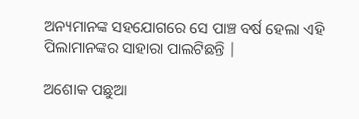ଅନ୍ୟମାନଙ୍କ ସହଯୋଗରେ ସେ ପାଞ୍ଚ ବର୍ଷ ହେଲା ଏହି ପିଲାମାନଙ୍କର ସାହାରା ପାଲଟିଛନ୍ତି |

ଅଶୋକ ପଛୁଆ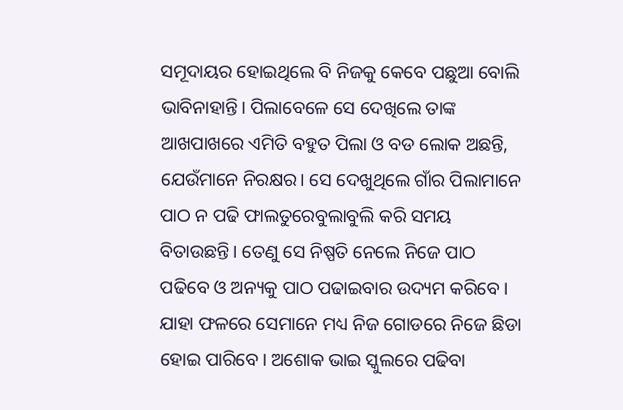ସମୂଦାୟର ହୋଇଥିଲେ ବି ନିଜକୁ କେବେ ପଛୁଆ ବୋଲି ଭାବିନାହାନ୍ତି। ପିଲାବେଳେ ସେ ଦେଖିଲେ ତାଙ୍କ ଆଖପାଖରେ ଏମିତି ବହୁତ ପିଲା ଓ ବଡ ଲୋକ ଅଛନ୍ତି, ଯେଉଁମାନେ ନିରକ୍ଷର। ସେ ଦେଖୁଥିଲେ ଗାଁର ପିଲାମାନେ ପାଠ ନ ପଢି ଫାଲତୁରେବୁଲାବୁଲି କରି ସମୟ ବିତାଉଛନ୍ତି। ତେଣୁ ସେ ନିଷ୍ପତି ନେଲେ ନିଜେ ପାଠ ପଢିବେ ଓ ଅନ୍ୟକୁ ପାଠ ପଢାଇବାର ଉଦ୍ୟମ କରିବେ। ଯାହା ଫଳରେ ସେମାନେ ମଧ୍ୟ ନିଜ ଗୋଡରେ ନିଜେ ଛିଡା ହୋଇ ପାରିବେ। ଅଶୋକ ଭାଇ ସ୍କୁଲରେ ପଢିବା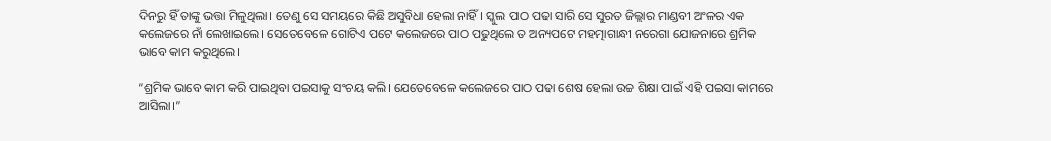ଦିନରୁ ହିଁ ତାଙ୍କୁ ଭତ୍ତା ମିଳୁଥିଲା। ତେଣୁ ସେ ସମୟରେ କିଛି ଅସୁବିଧା ହେଲା ନାହିଁ। ସ୍କୁଲ ପାଠ ପଢା ସାରି ସେ ସୁରତ ଜିଲ୍ଲାର ମାଣ୍ଡବୀ ଅଂଳର ଏକ କଲେଜରେ ନାଁ ଲେଖାଇଲେ। ସେତେବେଳେ ଗୋଟିଏ ପଟେ କଲେଜରେ ପାଠ ପଢୁଥିଲେ ତ ଅନ୍ୟପଟେ ମହତ୍ମାଗାନ୍ଧୀ ନରେଗା ଯୋଜନାରେ ଶ୍ରମିକ ଭାବେ କାମ କରୁଥିଲେ।

“ଶ୍ରମିକ ଭାବେ କାମ କରି ପାଇଥିବା ପଇସାକୁ ସଂଚୟ କଲି। ଯେତେବେଳେ କଲେଜରେ ପାଠ ପଢା ଶେଷ ହେଲା ଉଚ୍ଚ ଶିକ୍ଷା ପାଇଁ ଏହି ପଇସା କାମରେ ଆସିଲା।”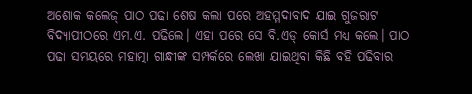ଅଶୋକ କଲେଜ୍‌ ପାଠ ପଢା ଶେଷ କଲା ପରେ ଅହମ୍ମଦାବାଦ ଯାଇ ଗୁଜରାଟ ବିଦ୍ୟାପୀଠରେ ଏମ.ଏ. ପଢିଲେ। ଏହା ପରେ ସେ ବି.ଏଡ୍ କୋର୍ସ ମଧ୍ୟ କଲେ। ପାଠ ପଢା ସମୟରେ ମହାତ୍ମା ଗାନ୍ଧୀଙ୍କ ସମ୍ପର୍କରେ ଲେଖା ଯାଇଥିବା କିଛି ବହି ପଢିବାର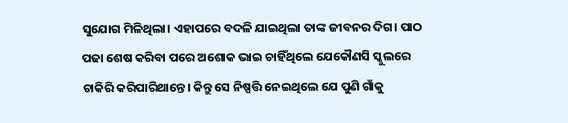ସୁଯୋଗ ମିଳିଥିଲା। ଏହାପରେ ବଦଳି ଯାଇଥିଲା ତାଙ୍କ ଜୀବନର ଦିଗ। ପାଠ ପଢା ଶେଷ କରିବା ପରେ ଅଶୋକ ଭାଇ ଚାହିଁଥିଲେ ଯେକୌଣସି ସ୍କୁଲରେ ଚାକିରି କରିପାରିଥାନ୍ତେ। କିନ୍ତୁ ସେ ନିଷ୍ପତ୍ତି ନେଇଥିଲେ ଯେ ପୁଣି ଗାଁକୁ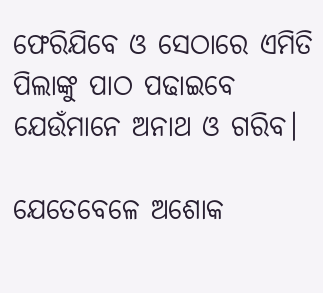ଫେରିଯିବେ ଓ ସେଠାରେ ଏମିତି ପିଲାଙ୍କୁ ପାଠ ପଢାଇବେ ଯେଉଁମାନେ ଅନାଥ ଓ ଗରିବ।

ଯେତେବେଳେ ଅଶୋକ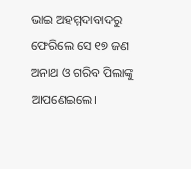ଭାଇ ଅହମ୍ମଦାବାଦରୁ ଫେରିଲେ ସେ ୧୭ ଜଣ ଅନାଥ ଓ ଗରିବ ପିଲାଙ୍କୁ ଆପଣେଇଲେ।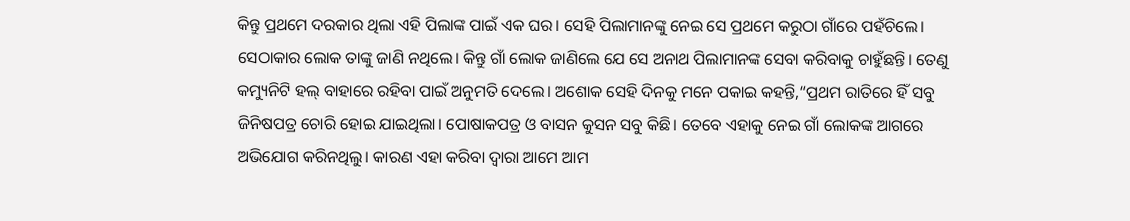କିନ୍ତୁ ପ୍ରଥମେ ଦରକାର ଥିଲା ଏହି ପିଲାଙ୍କ ପାଇଁ ଏକ ଘର। ସେହି ପିଲାମାନଙ୍କୁ ନେଇ ସେ ପ୍ରଥମେ କରୁଠା ଗାଁରେ ପହଁଚିଲେ। ସେଠାକାର ଲୋକ ତାଙ୍କୁ ଜାଣି ନଥିଲେ। କିନ୍ତୁ ଗାଁ ଲୋକ ଜାଣିଲେ ଯେ ସେ ଅନାଥ ପିଲାମାନଙ୍କ ସେବା କରିବାକୁ ଚାହୁଁଛନ୍ତି। ତେଣୁ କମ୍ୟୁନିଟି ହଲ୍‌ ବାହାରେ ରହିବା ପାଇଁ ଅନୁମତି ଦେଲେ। ଅଶୋକ ସେହି ଦିନକୁ ମନେ ପକାଇ କହନ୍ତି,“ପ୍ରଥମ ରାତିରେ ହିଁ ସବୁ ଜିନିଷପତ୍ର ଚୋରି ହୋଇ ଯାଇଥିଲା। ପୋଷାକପତ୍ର ଓ ବାସନ କୁସନ ସବୁ କିଛି। ତେବେ ଏହାକୁ ନେଇ ଗାଁ ଲୋକଙ୍କ ଆଗରେ ଅଭିଯୋଗ କରିନଥିଲୁ। କାରଣ ଏହା କରିବା ଦ୍ୱାରା ଆମେ ଆମ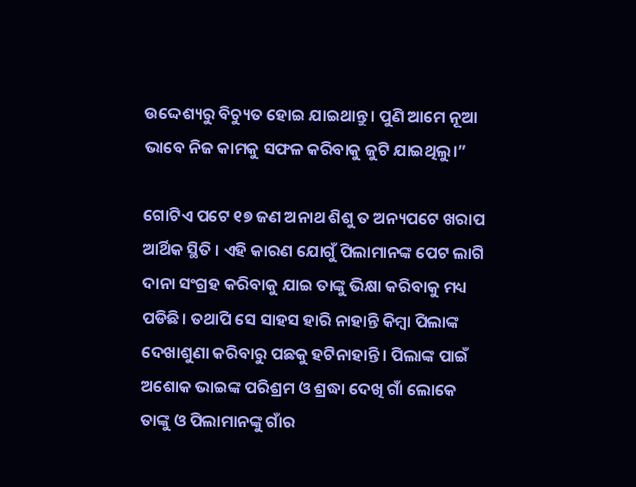ଉଦ୍ଦେଶ୍ୟରୁ ବିଚ୍ୟୁତ ହୋଇ ଯାଇଥାନ୍ତୁ। ପୁଣି ଆମେ ନୂଆ ଭାବେ ନିଜ କାମକୁ ସଫଳ କରିବାକୁ ଜୁଟି ଯାଇଥିଲୁ।”

ଗୋଟିଏ ପଟେ ୧୭ ଜଣ ଅନାଥ ଶିଶୁ ତ ଅନ୍ୟପଟେ ଖରାପ ଆର୍ଥିକ ସ୍ଥିତି । ଏହି କାରଣ ଯୋଗୁଁ ପିଲାମାନଙ୍କ ପେଟ ଲାଗି ଦାନା ସଂଗ୍ରହ କରିବାକୁ ଯାଇ ତାଙ୍କୁ ଭିକ୍ଷା କରିବାକୁ ମଧ୍ୟ ପଡିଛି। ତଥାପି ସେ ସାହସ ହାରି ନାହାନ୍ତି କିମ୍ବା ପିଲାଙ୍କ ଦେଖାଶୁଣା କରିବାରୁ ପଛକୁ ହଟିନାହାନ୍ତି। ପିଲାଙ୍କ ପାଇଁ ଅଶୋକ ଭାଇଙ୍କ ପରିଶ୍ରମ ଓ ଶ୍ରଦ୍ଧା ଦେଖି ଗାଁ ଲୋକେ ତାଙ୍କୁ ଓ ପିଲାମାନଙ୍କୁ ଗାଁର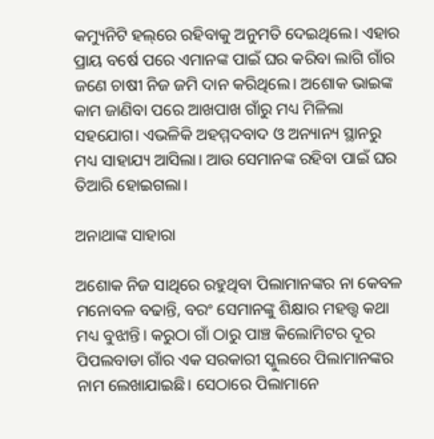କମ୍ୟୁନିଟି ହଲ୍‌ରେ ରହିବାକୁ ଅନୁମତି ଦେଇଥିଲେ। ଏହାର ପ୍ରାୟ ବର୍ଷେ ପରେ ଏମାନଙ୍କ ପାଇଁ ଘର କରିବା ଲାଗି ଗାଁର ଜଣେ ଚାଷୀ ନିଜ ଜମି ଦାନ କରିଥିଲେ। ଅଶୋକ ଭାଇଙ୍କ କାମ ଜାଣିବା ପରେ ଆଖପାଖ ଗାଁରୁ ମଧ୍ୟ ମିଳିଲା ସହଯୋଗ। ଏଭଳିକି ଅହମ୍ମଦବାଦ ଓ ଅନ୍ୟାନ୍ୟ ସ୍ଥାନରୁ ମଧ୍ୟ ସାହାଯ୍ୟ ଆସିଲା। ଆଉ ସେମାନଙ୍କ ରହିବା ପାଇଁ ଘର ତିଆରି ହୋଇଗଲା।

ଅନାଥାଙ୍କ ସାହାରା

ଅଶୋକ ନିଜ ସାଥିରେ ରହୁଥିବା ପିଲାମାନଙ୍କର ନା କେବଳ ମନୋବଳ ବଢାନ୍ତି, ବରଂ ସେମାନଙ୍କୁ ଶିକ୍ଷାର ମହତ୍ତ୍ୱ କଥା ମଧ୍ୟ ବୁଝାନ୍ତି। କରୁଠା ଗାଁ ଠାରୁ ପାଞ୍ଚ କିଲୋମିଟର ଦୂର ପିପଲବାଡା ଗାଁର ଏକ ସରକାରୀ ସ୍କୁଲରେ ପିଲାମାନଙ୍କର ନାମ ଲେଖାଯାଇଛି। ସେଠାରେ ପିଲାମାନେ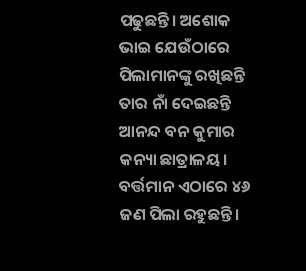ପଢୁଛନ୍ତି। ଅଶୋକ ଭାଇ ଯେଉଁଠାରେ ପିଲାମାନଙ୍କୁ ରଖିଛନ୍ତି ତାର ନାଁ ଦେଇଛନ୍ତି ଆନନ୍ଦ ବନ କୁମାର କନ୍ୟା ଛାତ୍ରାଳୟ। ବର୍ତ୍ତମାନ ଏଠାରେ ୪୬ ଜଣ ପିଲା ରହୁଛନ୍ତି।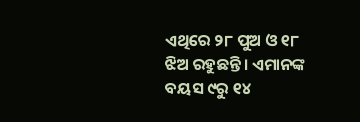ଏଥିରେ ୨୮ ପୁଅ ଓ ୧୮ ଝିଅ ରହୁଛନ୍ତି। ଏମାନଙ୍କ ବୟସ ୯ରୁ ୧୪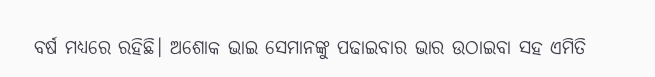ବର୍ଷ ମଧ୍ୟରେ ରହିଛି। ଅଶୋକ ଭାଇ ସେମାନଙ୍କୁ ପଢାଇବାର ଭାର ଉଠାଇବା ସହ ଏମିତି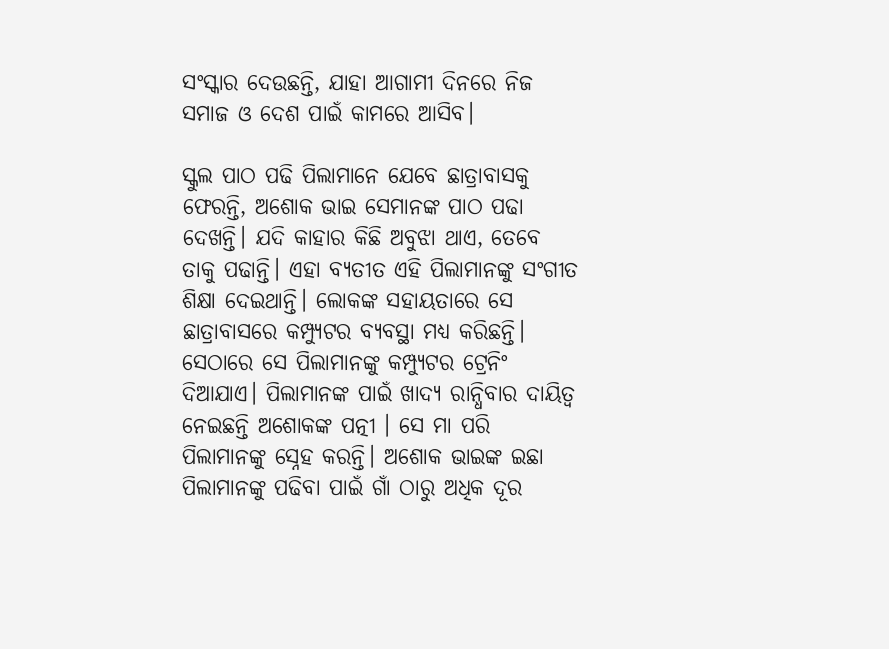ସଂସ୍କାର ଦେଉଛନ୍ତି, ଯାହା ଆଗାମୀ ଦିନରେ ନିଜ ସମାଜ ଓ ଦେଶ ପାଇଁ କାମରେ ଆସିବ।

ସ୍କୁଲ ପାଠ ପଢି ପିଲାମାନେ ଯେବେ ଛାତ୍ରାବାସକୁ ଫେରନ୍ତି, ଅଶୋକ ଭାଇ ସେମାନଙ୍କ ପାଠ ପଢା ଦେଖନ୍ତି। ଯଦି କାହାର କିଛି ଅବୁଝା ଥାଏ, ତେବେ ତାକୁ ପଢାନ୍ତି। ଏହା ବ୍ୟତୀତ ଏହି ପିଲାମାନଙ୍କୁ ସଂଗୀତ ଶିକ୍ଷା ଦେଇଥାନ୍ତି। ଲୋକଙ୍କ ସହାୟତାରେ ସେ ଛାତ୍ରାବାସରେ କମ୍ପ୍ୟୁଟର ବ୍ୟବସ୍ଥା ମଧ୍ୟ କରିଛନ୍ତି। ସେଠାରେ ସେ ପିଲାମାନଙ୍କୁ କମ୍ପ୍ୟୁଟର ଟ୍ରେନିଂ ଦିଆଯାଏ। ପିଲାମାନଙ୍କ ପାଇଁ ଖାଦ୍ୟ ରାନ୍ଧିବାର ଦାୟିତ୍ୱ ନେଇଛନ୍ତି ଅଶୋକଙ୍କ ପତ୍ନୀ । ସେ ମା ପରି ପିଲାମାନଙ୍କୁ ସ୍ନେହ କରନ୍ତି। ଅଶୋକ ଭାଇଙ୍କ ଇଛା ପିଲାମାନଙ୍କୁ ପଢିବା ପାଇଁ ଗାଁ ଠାରୁ ଅଧିକ ଦୂର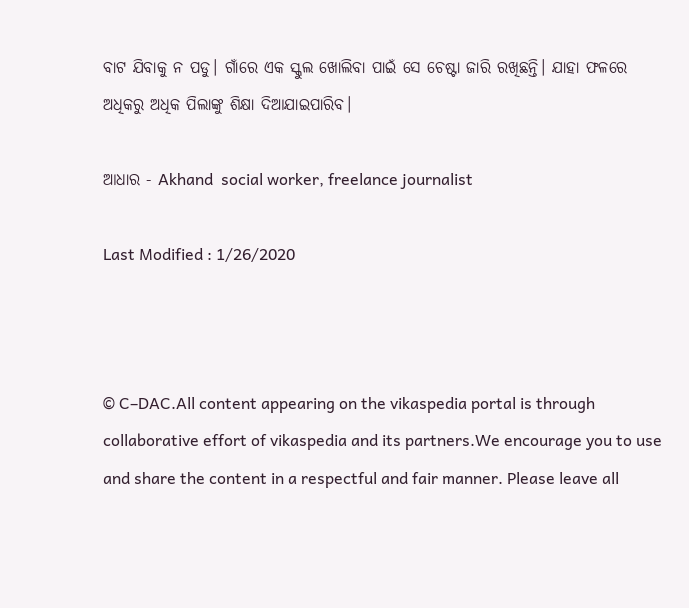ବାଟ ଯିବାକୁ ନ ପଡୁ। ଗାଁରେ ଏକ ସ୍କୁଲ ଖୋଲିବା ପାଇଁ ସେ ଚେଷ୍ଟା ଜାରି ରଖିଛନ୍ତି। ଯାହା ଫଳରେ ଅଧିକରୁ ଅଧିକ ପିଲାଙ୍କୁ ଶିକ୍ଷା ଦିଆଯାଇପାରିବ।

ଆଧାର - Akhand  social worker, freelance journalist

Last Modified : 1/26/2020



© C–DAC.All content appearing on the vikaspedia portal is through collaborative effort of vikaspedia and its partners.We encourage you to use and share the content in a respectful and fair manner. Please leave all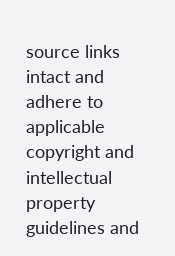source links intact and adhere to applicable copyright and intellectual property guidelines and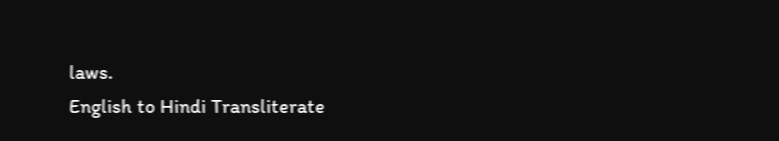laws.
English to Hindi Transliterate